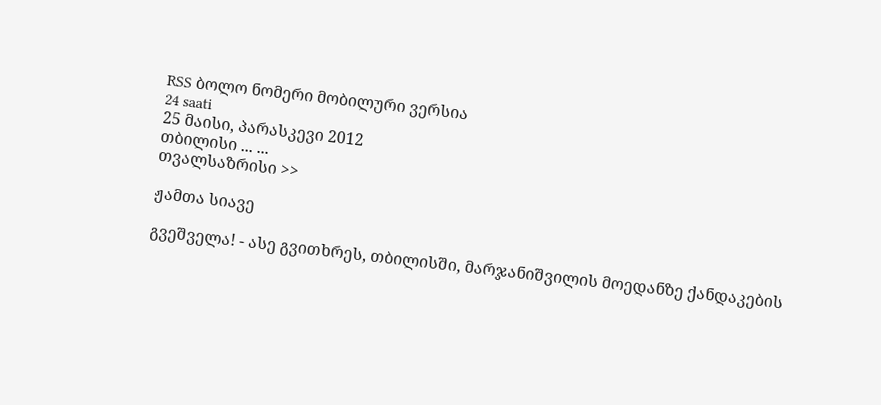RSS ბოლო ნომერი მობილური ვერსია
24 saati
25 მაისი, პარასკევი 2012
თბილისი ... ...
თვალსაზრისი >>

ჟამთა სიავე

გვეშველა! - ასე გვითხრეს, თბილისში, მარჯანიშვილის მოედანზე ქანდაკების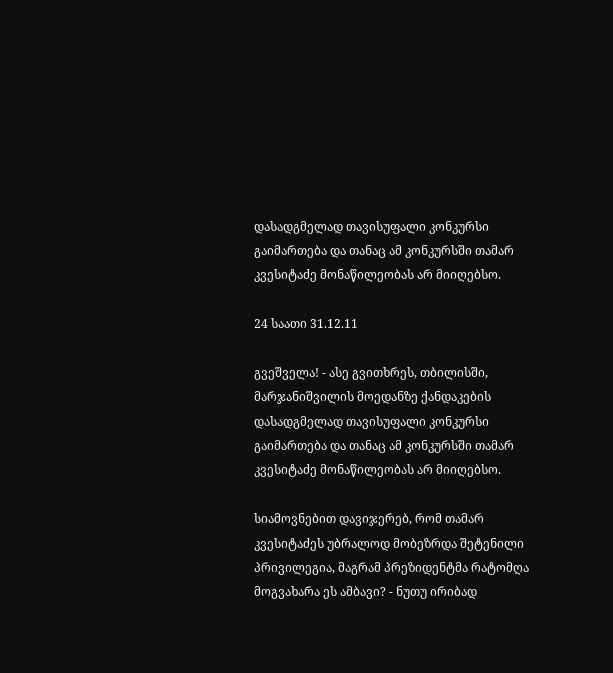დასადგმელად თავისუფალი კონკურსი გაიმართება და თანაც ამ კონკურსში თამარ კვესიტაძე მონაწილეობას არ მიიღებსო.

24 საათი 31.12.11

გვეშველა! - ასე გვითხრეს, თბილისში, მარჯანიშვილის მოედანზე ქანდაკების დასადგმელად თავისუფალი კონკურსი გაიმართება და თანაც ამ კონკურსში თამარ კვესიტაძე მონაწილეობას არ მიიღებსო.

სიამოვნებით დავიჯერებ, რომ თამარ კვესიტაძეს უბრალოდ მობეზრდა შეტენილი პრივილეგია, მაგრამ პრეზიდენტმა რატომღა მოგვახარა ეს ამბავი? - ნუთუ ირიბად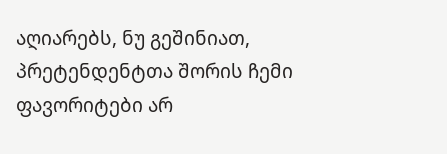აღიარებს, ნუ გეშინიათ, პრეტენდენტთა შორის ჩემი ფავორიტები არ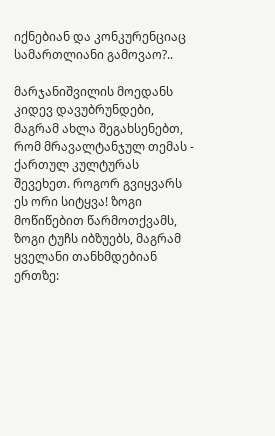იქნებიან და კონკურენციაც სამართლიანი გამოვაო?..

მარჯანიშვილის მოედანს კიდევ დავუბრუნდები, მაგრამ ახლა შეგახსენებთ, რომ მრავალტანჯულ თემას - ქართულ კულტურას შევეხეთ. როგორ გვიყვარს ეს ორი სიტყვა! ზოგი მოწიწებით წარმოთქვამს, ზოგი ტუჩს იბზუებს, მაგრამ ყველანი თანხმდებიან ერთზე: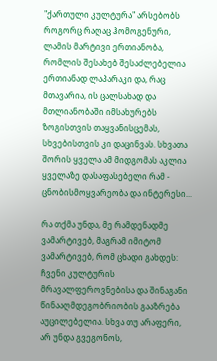"ქართული კულტურა" არსებობს როგორც რაღაც ჰომოგენური, ლამის მარტივი ერთიანობა, რომლის შესახებ შესაძლებელია ერთიანად ლაპარაკი და, რაც მთავარია, ის ცალსახად და მთლიანობაში იმსახურებს ზოგისთვის თაყვანისცემას, სხვებისთვის კი დაცინვას. სხვათა შორის ყველა ამ მიდგომას აკლია ყველაზე დასაფასებელი რამ - ცნობისმოყვარეობა და ინტერესი...

რა თქმა უნდა, მე რამდენადმე ვამარტივებ, მაგრამ იმიტომ ვამარტივებ, რომ ცხადი გახდეს: ჩვენი კულტურის მრავალფეროვნებისა და შინაგანი წინააღმდეგობრიობის გააზრება აუცილებელია. სხვა თუ არაფერი, არ უნდა გვეგონოს,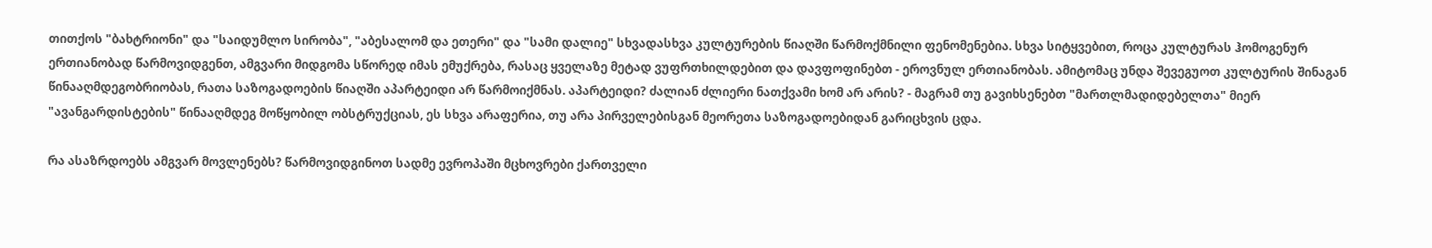თითქოს "ბახტრიონი" და "საიდუმლო სირობა", "აბესალომ და ეთერი" და "სამი დალიე" სხვადასხვა კულტურების წიაღში წარმოქმნილი ფენომენებია. სხვა სიტყვებით, როცა კულტურას ჰომოგენურ ერთიანობად წარმოვიდგენთ, ამგვარი მიდგომა სწორედ იმას ემუქრება, რასაც ყველაზე მეტად ვუფრთხილდებით და დავფოფინებთ - ეროვნულ ერთიანობას. ამიტომაც უნდა შევეგუოთ კულტურის შინაგან წინააღმდეგობრიობას, რათა საზოგადოების წიაღში აპარტეიდი არ წარმოიქმნას. აპარტეიდი? ძალიან ძლიერი ნათქვამი ხომ არ არის? - მაგრამ თუ გავიხსენებთ "მართლმადიდებელთა" მიერ "ავანგარდისტების" წინააღმდეგ მოწყობილ ობსტრუქციას, ეს სხვა არაფერია, თუ არა პირველებისგან მეორეთა საზოგადოებიდან გარიცხვის ცდა.

რა ასაზრდოებს ამგვარ მოვლენებს? წარმოვიდგინოთ სადმე ევროპაში მცხოვრები ქართველი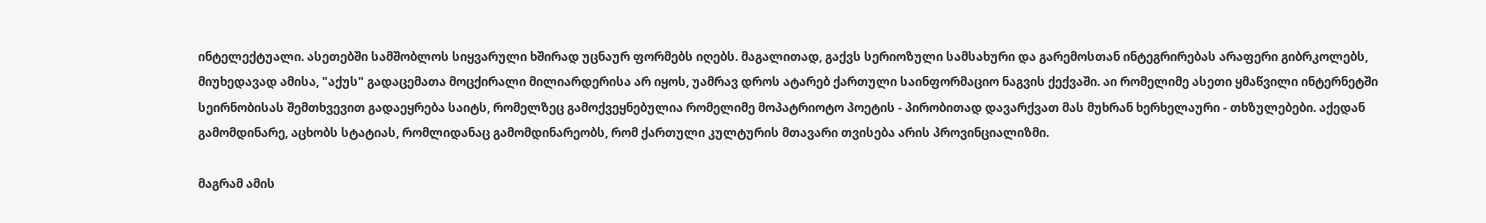ინტელექტუალი. ასეთებში სამშობლოს სიყვარული ხშირად უცნაურ ფორმებს იღებს. მაგალითად, გაქვს სერიოზული სამსახური და გარემოსთან ინტეგრირებას არაფერი გიბრკოლებს, მიუხედავად ამისა, "აქუს" გადაცემათა მოცქირალი მილიარდერისა არ იყოს, უამრავ დროს ატარებ ქართული საინფორმაციო ნაგვის ქექვაში. აი რომელიმე ასეთი ყმაწვილი ინტერნეტში სეირნობისას შემთხვევით გადაეყრება საიტს, რომელზეც გამოქვეყნებულია რომელიმე მოპატრიოტო პოეტის - პირობითად დავარქვათ მას მუხრან ხერხელაური - თხზულებები. აქედან გამომდინარე, აცხობს სტატიას, რომლიდანაც გამომდინარეობს, რომ ქართული კულტურის მთავარი თვისება არის პროვინციალიზმი.

მაგრამ ამის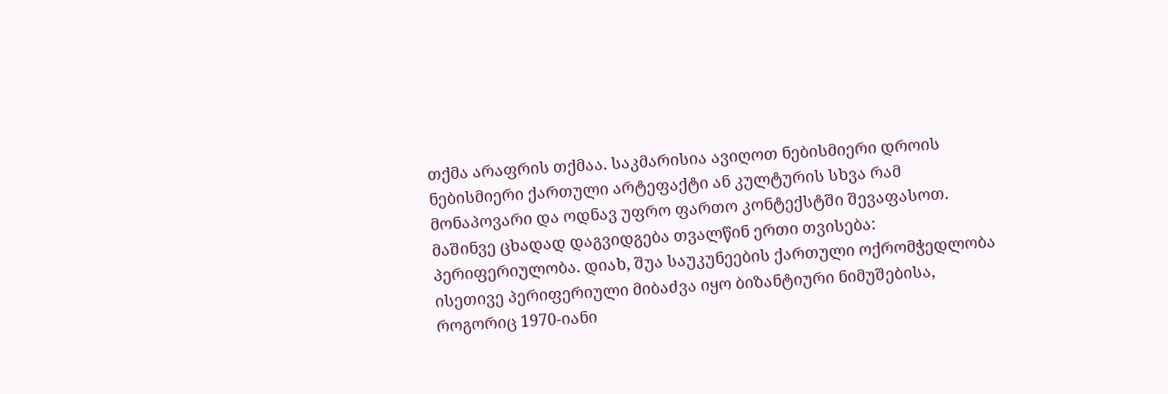თქმა არაფრის თქმაა. საკმარისია ავიღოთ ნებისმიერი დროის ნებისმიერი ქართული არტეფაქტი ან კულტურის სხვა რამ მონაპოვარი და ოდნავ უფრო ფართო კონტექსტში შევაფასოთ. მაშინვე ცხადად დაგვიდგება თვალწინ ერთი თვისება: პერიფერიულობა. დიახ, შუა საუკუნეების ქართული ოქრომჭედლობა ისეთივე პერიფერიული მიბაძვა იყო ბიზანტიური ნიმუშებისა, როგორიც 1970-იანი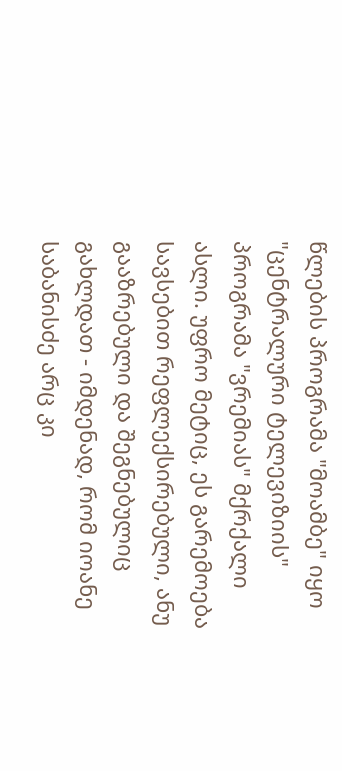წლების პროგრამა "მოამბე" იყო "ცენტრალური ტელევიზიის" პროგრამა "ვრემიას" მქრქალი ასლი. უფრო მეტიც, ეს გარემოება სავსებით რეფლექსირებული, ანუ გააზრებული და შეგნებულიც გახლდათ - იმდენად, რომ იოანე საბანისძე არც კი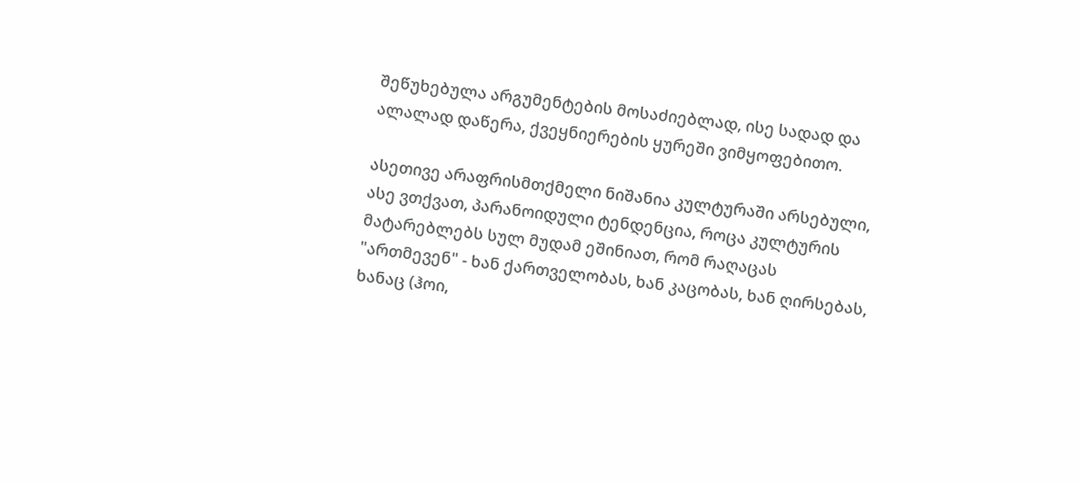შეწუხებულა არგუმენტების მოსაძიებლად, ისე სადად და ალალად დაწერა, ქვეყნიერების ყურეში ვიმყოფებითო.

ასეთივე არაფრისმთქმელი ნიშანია კულტურაში არსებული, ასე ვთქვათ, პარანოიდული ტენდენცია, როცა კულტურის მატარებლებს სულ მუდამ ეშინიათ, რომ რაღაცას "ართმევენ" - ხან ქართველობას, ხან კაცობას, ხან ღირსებას, ხანაც (ჰოი,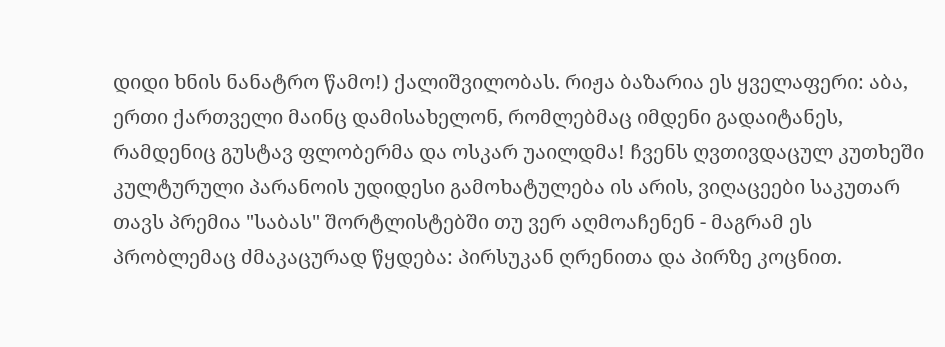დიდი ხნის ნანატრო წამო!) ქალიშვილობას. რიჟა ბაზარია ეს ყველაფერი: აბა, ერთი ქართველი მაინც დამისახელონ, რომლებმაც იმდენი გადაიტანეს, რამდენიც გუსტავ ფლობერმა და ოსკარ უაილდმა! ჩვენს ღვთივდაცულ კუთხეში კულტურული პარანოის უდიდესი გამოხატულება ის არის, ვიღაცეები საკუთარ თავს პრემია "საბას" შორტლისტებში თუ ვერ აღმოაჩენენ - მაგრამ ეს პრობლემაც ძმაკაცურად წყდება: პირსუკან ღრენითა და პირზე კოცნით.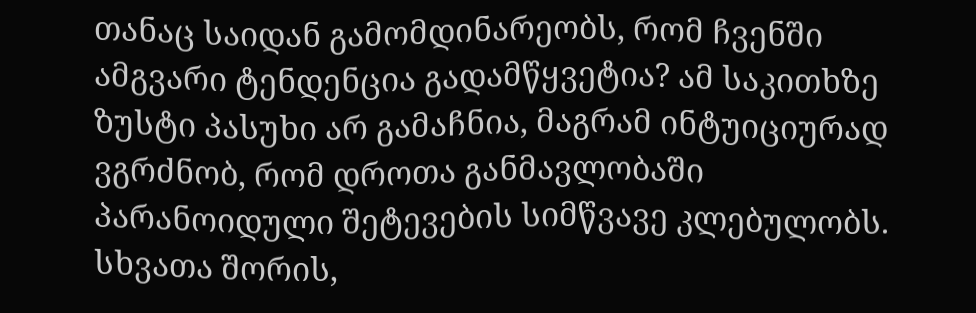თანაც საიდან გამომდინარეობს, რომ ჩვენში ამგვარი ტენდენცია გადამწყვეტია? ამ საკითხზე ზუსტი პასუხი არ გამაჩნია, მაგრამ ინტუიციურად ვგრძნობ, რომ დროთა განმავლობაში პარანოიდული შეტევების სიმწვავე კლებულობს. სხვათა შორის,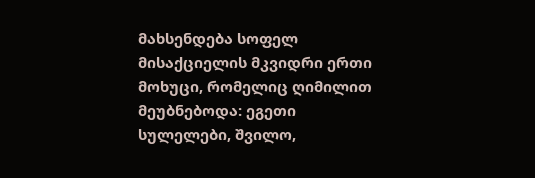მახსენდება სოფელ მისაქციელის მკვიდრი ერთი მოხუცი, რომელიც ღიმილით მეუბნებოდა: ეგეთი სულელები, შვილო,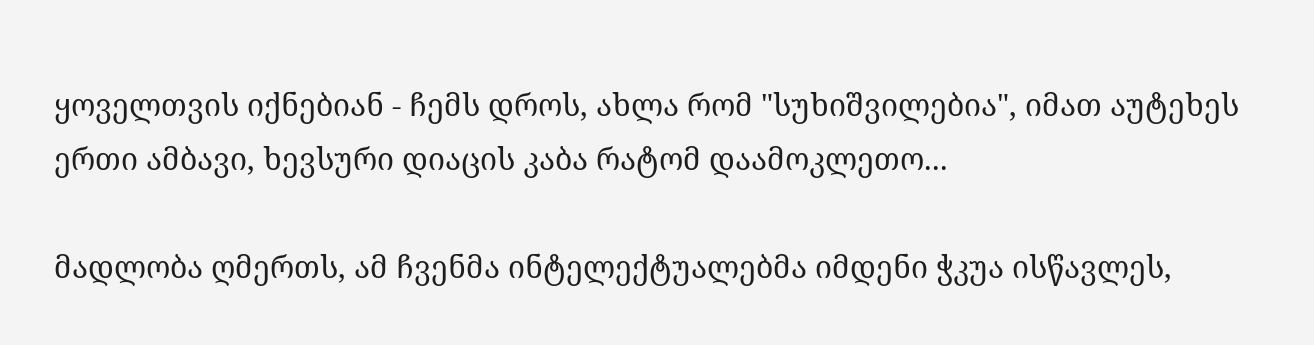ყოველთვის იქნებიან - ჩემს დროს, ახლა რომ "სუხიშვილებია", იმათ აუტეხეს ერთი ამბავი, ხევსური დიაცის კაბა რატომ დაამოკლეთო...

მადლობა ღმერთს, ამ ჩვენმა ინტელექტუალებმა იმდენი ჭკუა ისწავლეს,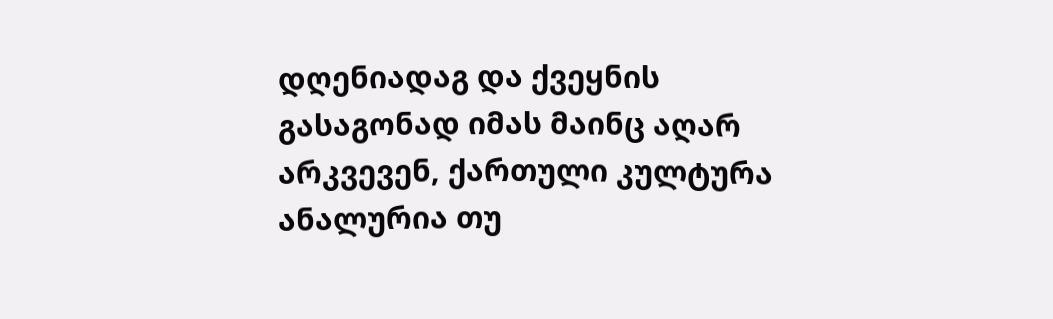დღენიადაგ და ქვეყნის გასაგონად იმას მაინც აღარ არკვევენ, ქართული კულტურა ანალურია თუ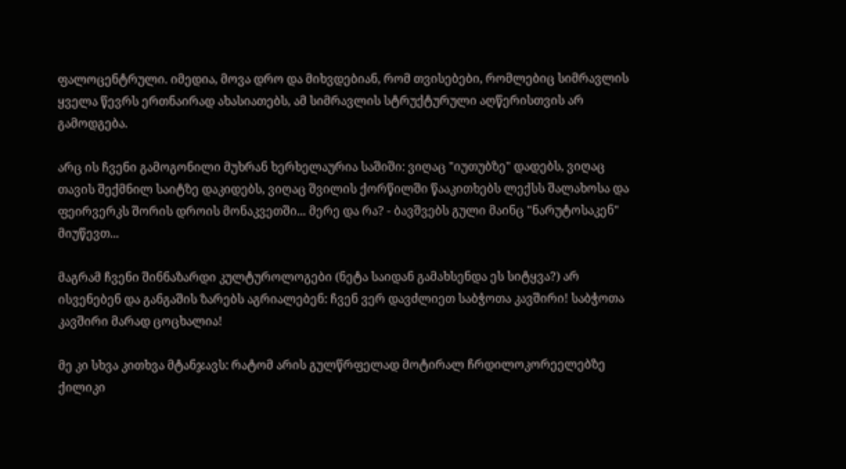ფალოცენტრული. იმედია, მოვა დრო და მიხვდებიან, რომ თვისებები, რომლებიც სიმრავლის ყველა წევრს ერთნაირად ახასიათებს, ამ სიმრავლის სტრუქტურული აღწერისთვის არ გამოდგება.

არც ის ჩვენი გამოგონილი მუხრან ხერხელაურია საშიში: ვიღაც "იუთუბზე" დადებს, ვიღაც თავის შექმნილ საიტზე დაკიდებს, ვიღაც შვილის ქორწილში წააკითხებს ლექსს შალახოსა და ფეირვერკს შორის დროის მონაკვეთში... მერე და რა? - ბავშვებს გული მაინც "ნარუტოსაკენ" მიუწევთ...

მაგრამ ჩვენი შინნაზარდი კულტუროლოგები (ნეტა საიდან გამახსენდა ეს სიტყვა?) არ ისვენებენ და განგაშის ზარებს აგრიალებენ: ჩვენ ვერ დავძლიეთ საბჭოთა კავშირი! საბჭოთა კავშირი მარად ცოცხალია!

მე კი სხვა კითხვა მტანჯავს: რატომ არის გულწრფელად მოტირალ ჩრდილოკორეელებზე ქილიკი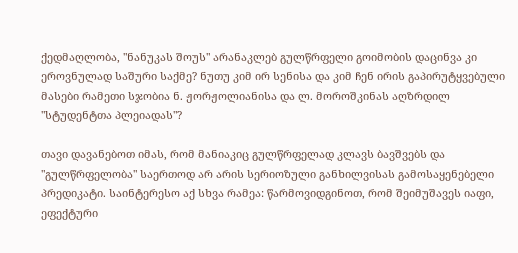ქედმაღლობა, "ნანუკას შოუს" არანაკლებ გულწრფელი გოიმობის დაცინვა კი ეროვნულად საშური საქმე? ნუთუ კიმ ირ სენისა და კიმ ჩენ ირის გაპირუტყვებული მასები რამეთი სჯობია ნ. ჟორჟოლიანისა და ლ. მოროშკინას აღზრდილ "სტუდენტთა პლეიადას"?

თავი დავანებოთ იმას, რომ მანიაკიც გულწრფელად კლავს ბავშვებს და "გულწრფელობა" საერთოდ არ არის სერიოზული განხილვისას გამოსაყენებელი პრედიკატი. საინტერესო აქ სხვა რამეა: წარმოვიდგინოთ, რომ შეიმუშავეს იაფი, ეფექტური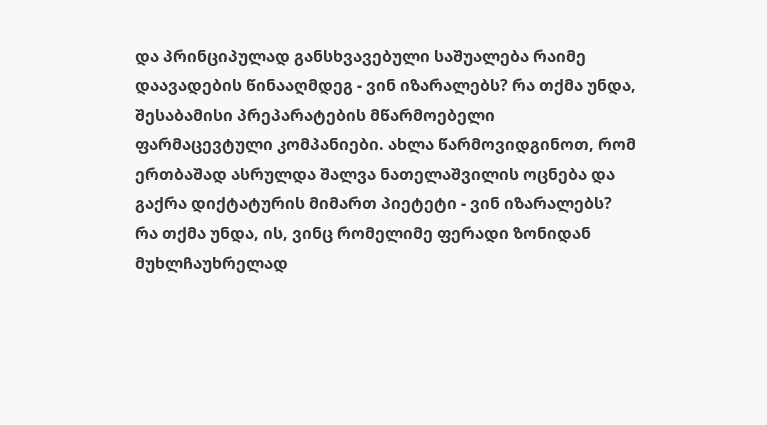და პრინციპულად განსხვავებული საშუალება რაიმე დაავადების წინააღმდეგ - ვინ იზარალებს? რა თქმა უნდა, შესაბამისი პრეპარატების მწარმოებელი ფარმაცევტული კომპანიები. ახლა წარმოვიდგინოთ, რომ ერთბაშად ასრულდა შალვა ნათელაშვილის ოცნება და გაქრა დიქტატურის მიმართ პიეტეტი - ვინ იზარალებს? რა თქმა უნდა, ის, ვინც რომელიმე ფერადი ზონიდან მუხლჩაუხრელად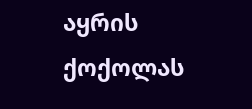აყრის ქოქოლას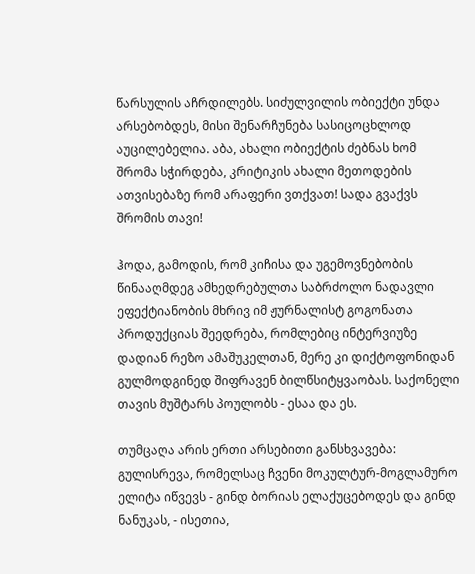წარსულის აჩრდილებს. სიძულვილის ობიექტი უნდა არსებობდეს, მისი შენარჩუნება სასიცოცხლოდ აუცილებელია. აბა, ახალი ობიექტის ძებნას ხომ შრომა სჭირდება, კრიტიკის ახალი მეთოდების ათვისებაზე რომ არაფერი ვთქვათ! სადა გვაქვს შრომის თავი!

ჰოდა, გამოდის, რომ კიჩისა და უგემოვნებობის წინააღმდეგ ამხედრებულთა საბრძოლო ნადავლი ეფექტიანობის მხრივ იმ ჟურნალისტ გოგონათა პროდუქციას შეედრება, რომლებიც ინტერვიუზე დადიან რეზო ამაშუკელთან, მერე კი დიქტოფონიდან გულმოდგინედ შიფრავენ ბილწსიტყვაობას. საქონელი თავის მუშტარს პოულობს - ესაა და ეს.

თუმცაღა არის ერთი არსებითი განსხვავება: გულისრევა, რომელსაც ჩვენი მოკულტურ-მოგლამურო ელიტა იწვევს - გინდ ბორიას ელაქუცებოდეს და გინდ ნანუკას, - ისეთია,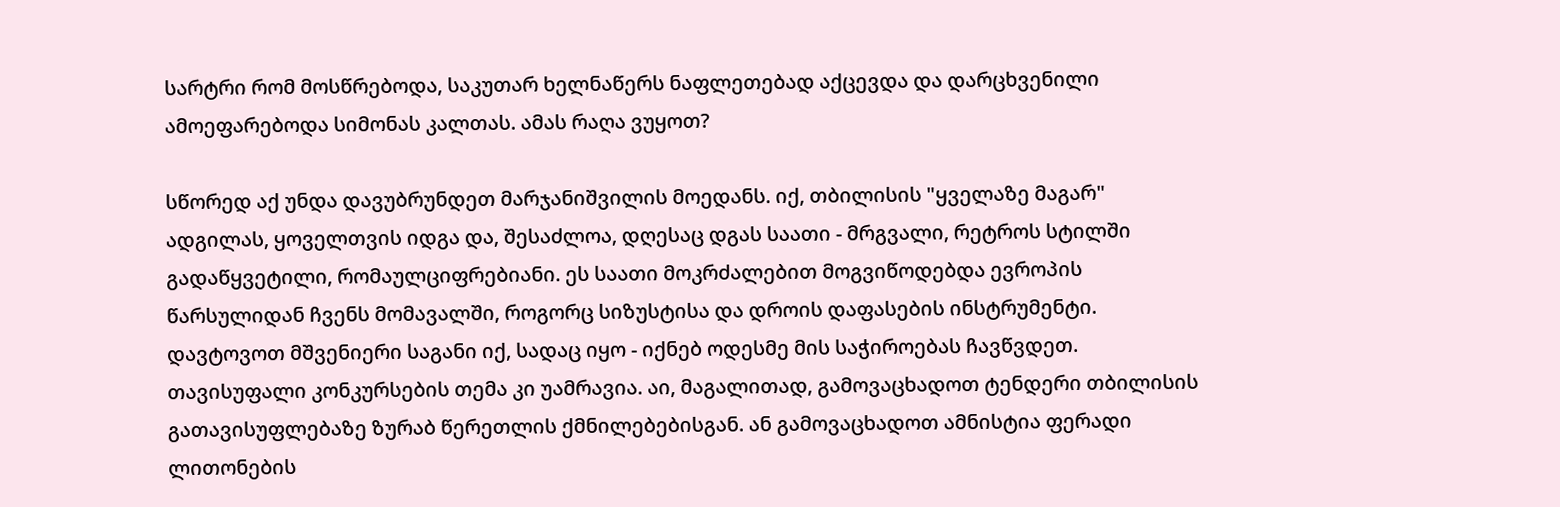სარტრი რომ მოსწრებოდა, საკუთარ ხელნაწერს ნაფლეთებად აქცევდა და დარცხვენილი ამოეფარებოდა სიმონას კალთას. ამას რაღა ვუყოთ?

სწორედ აქ უნდა დავუბრუნდეთ მარჯანიშვილის მოედანს. იქ, თბილისის "ყველაზე მაგარ" ადგილას, ყოველთვის იდგა და, შესაძლოა, დღესაც დგას საათი - მრგვალი, რეტროს სტილში გადაწყვეტილი, რომაულციფრებიანი. ეს საათი მოკრძალებით მოგვიწოდებდა ევროპის წარსულიდან ჩვენს მომავალში, როგორც სიზუსტისა და დროის დაფასების ინსტრუმენტი. დავტოვოთ მშვენიერი საგანი იქ, სადაც იყო - იქნებ ოდესმე მის საჭიროებას ჩავწვდეთ. თავისუფალი კონკურსების თემა კი უამრავია. აი, მაგალითად, გამოვაცხადოთ ტენდერი თბილისის გათავისუფლებაზე ზურაბ წერეთლის ქმნილებებისგან. ან გამოვაცხადოთ ამნისტია ფერადი ლითონების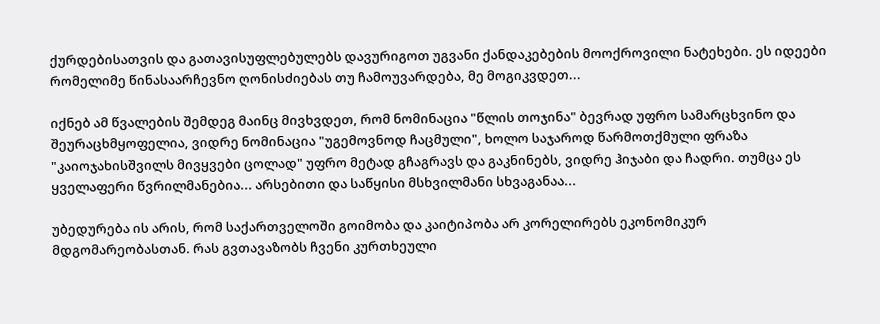ქურდებისათვის და გათავისუფლებულებს დავურიგოთ უგვანი ქანდაკებების მოოქროვილი ნატეხები. ეს იდეები რომელიმე წინასაარჩევნო ღონისძიებას თუ ჩამოუვარდება, მე მოგიკვდეთ...

იქნებ ამ წვალების შემდეგ მაინც მივხვდეთ, რომ ნომინაცია "წლის თოჯინა" ბევრად უფრო სამარცხვინო და შეურაცხმყოფელია, ვიდრე ნომინაცია "უგემოვნოდ ჩაცმული", ხოლო საჯაროდ წარმოთქმული ფრაზა "კაიოჯახისშვილს მივყვები ცოლად" უფრო მეტად გჩაგრავს და გაკნინებს, ვიდრე ჰიჯაბი და ჩადრი. თუმცა ეს ყველაფერი წვრილმანებია... არსებითი და საწყისი მსხვილმანი სხვაგანაა...

უბედურება ის არის, რომ საქართველოში გოიმობა და კაიტიპობა არ კორელირებს ეკონომიკურ მდგომარეობასთან. რას გვთავაზობს ჩვენი კურთხეული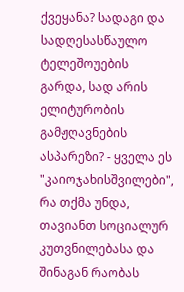ქვეყანა? სადაგი და სადღესასწაულო ტელეშოუების გარდა, სად არის ელიტურობის გამჟღავნების ასპარეზი? - ყველა ეს "კაიოჯახისშვილები", რა თქმა უნდა, თავიანთ სოციალურ კუთვნილებასა და შინაგან რაობას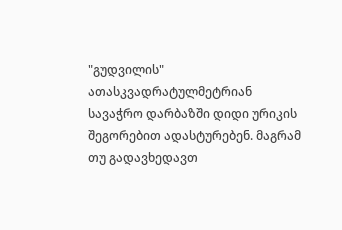"გუდვილის" ათასკვადრატულმეტრიან სავაჭრო დარბაზში დიდი ურიკის შეგორებით ადასტურებენ. მაგრამ თუ გადავხედავთ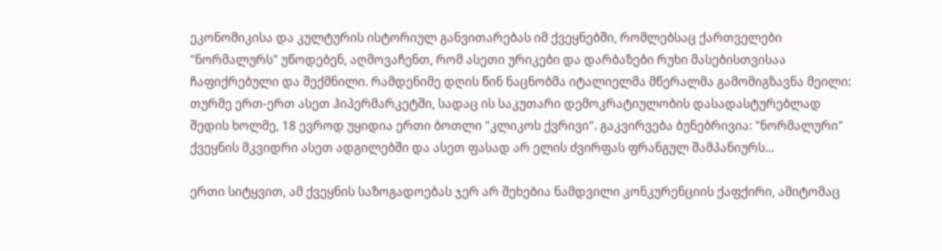ეკონომიკისა და კულტურის ისტორიულ განვითარებას იმ ქვეყნებში, რომლებსაც ქართველები "ნორმალურს" უწოდებენ, აღმოვაჩენთ, რომ ასეთი ურიკები და დარბაზები რუხი მასებისთვისაა ჩაფიქრებული და შექმნილი. რამდენიმე დღის წინ ნაცნობმა იტალიელმა მწერალმა გამომიგზავნა მეილი: თურმე ერთ-ერთ ასეთ ჰიპერმარკეტში, სადაც ის საკუთარი დემოკრატიულობის დასადასტურებლად შედის ხოლმე, 18 ევროდ უყიდია ერთი ბოთლი "კლიკოს ქვრივი". გაკვირვება ბუნებრივია: "ნორმალური" ქვეყნის მკვიდრი ასეთ ადგილებში და ასეთ ფასად არ ელის ძვირფას ფრანგულ შამპანიურს...

ერთი სიტყვით, ამ ქვეყნის საზოგადოებას ჯერ არ შეხებია ნამდვილი კონკურენციის ქაფქირი, ამიტომაც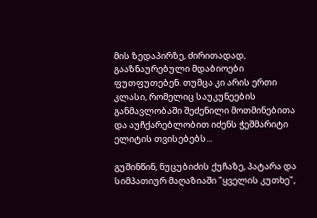მის ზედაპირზე, ძირითადად, გააზნაურებული მდაბიოები ფუთფუთებენ. თუმცა კი არის ერთი კლასი, რომელიც საუკუნეების განმავლობაში შეძენილი მოთმინებითა და აუჩქარებლობით იძენს ჭეშმარიტი ელიტის თვისებებს...

გუშინწინ, ნუცუბიძის ქუჩაზე, პატარა და სიმპათიურ მაღაზიაში "ყველის კუთხე",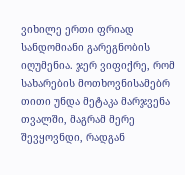ვიხილე ერთი ფრიად სანდომიანი გარეგნობის იღუმენია. ჯერ ვიფიქრე, რომ სახარების მოთხოვნისამებრ თითი უნდა მეტაკა მარჯვენა თვალში, მაგრამ მერე შევყოვნდი, რადგან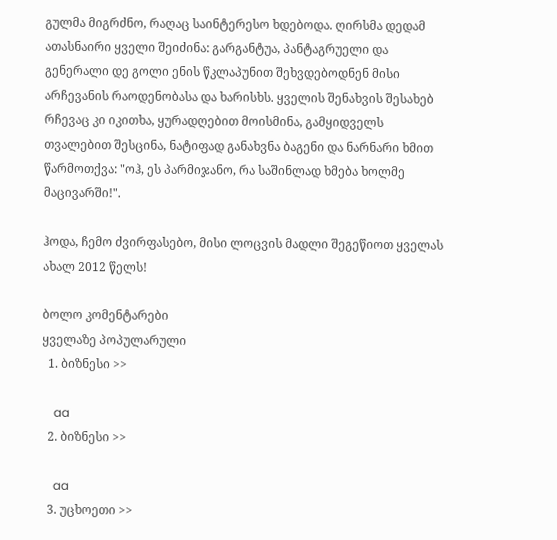გულმა მიგრძნო, რაღაც საინტერესო ხდებოდა. ღირსმა დედამ ათასნაირი ყველი შეიძინა: გარგანტუა, პანტაგრუელი და გენერალი დე გოლი ენის წკლაპუნით შეხვდებოდნენ მისი არჩევანის რაოდენობასა და ხარისხს. ყველის შენახვის შესახებ რჩევაც კი იკითხა, ყურადღებით მოისმინა, გამყიდველს თვალებით შესცინა, ნატიფად განახვნა ბაგენი და ნარნარი ხმით წარმოთქვა: "ოჰ, ეს პარმიჯანო, რა საშინლად ხმება ხოლმე მაცივარში!".

ჰოდა, ჩემო ძვირფასებო, მისი ლოცვის მადლი შეგეწიოთ ყველას ახალ 2012 წელს!

ბოლო კომენტარები
ყველაზე პოპულარული
  1. ბიზნესი >>

    aa
  2. ბიზნესი >>

    aa
  3. უცხოეთი >>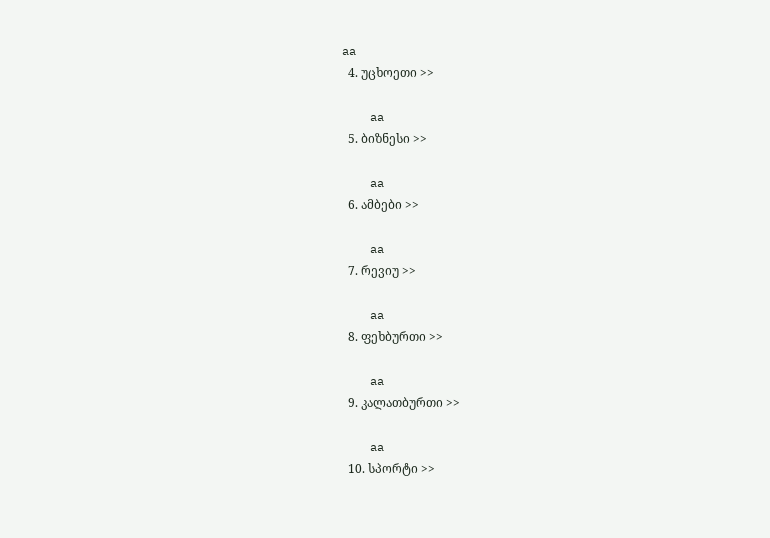aa
  4. უცხოეთი >>

    aa
  5. ბიზნესი >>

    aa
  6. ამბები >>

    aa
  7. რევიუ >>

    aa
  8. ფეხბურთი >>

    aa
  9. კალათბურთი >>

    aa
  10. სპორტი >>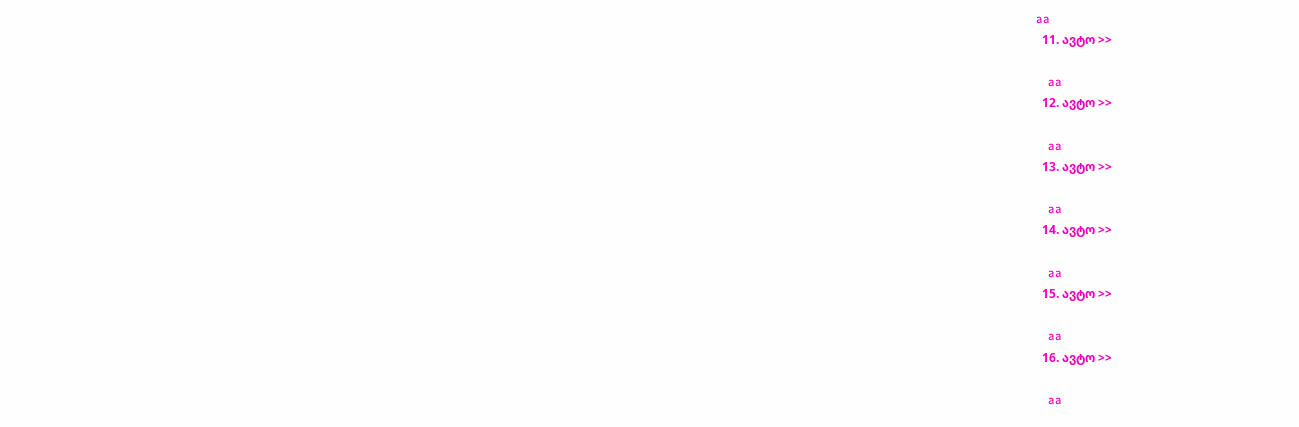aa
  11. ავტო >>

    aa
  12. ავტო >>

    aa
  13. ავტო >>

    aa
  14. ავტო >>

    aa
  15. ავტო >>

    aa
  16. ავტო >>

    aa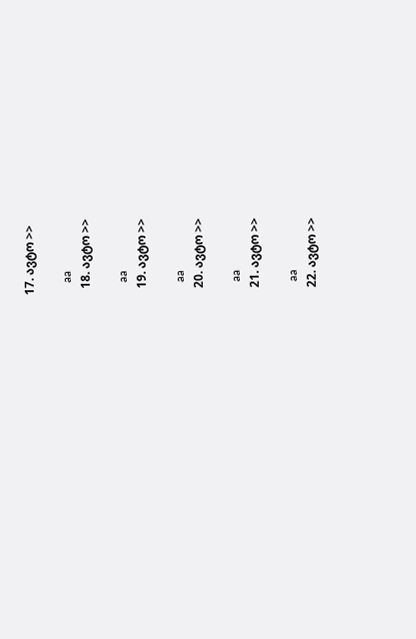17. ავტო >>

    aa
  18. ავტო >>

    aa
  19. ავტო >>

    aa
  20. ავტო >>

    aa
  21. ავტო >>

    aa
  22. ავტო >>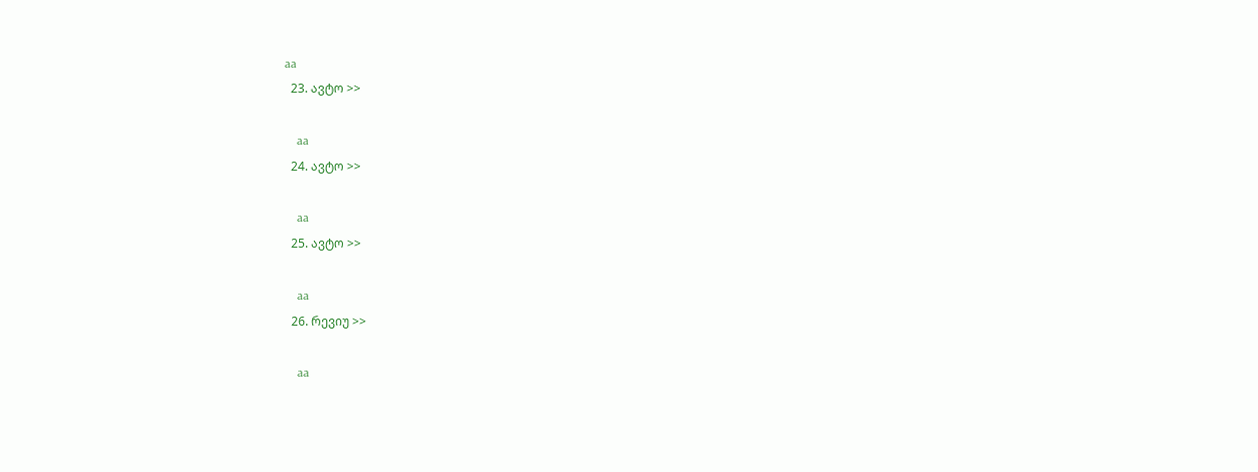aa
  23. ავტო >>

    aa
  24. ავტო >>

    aa
  25. ავტო >>

    aa
  26. რევიუ >>

    aa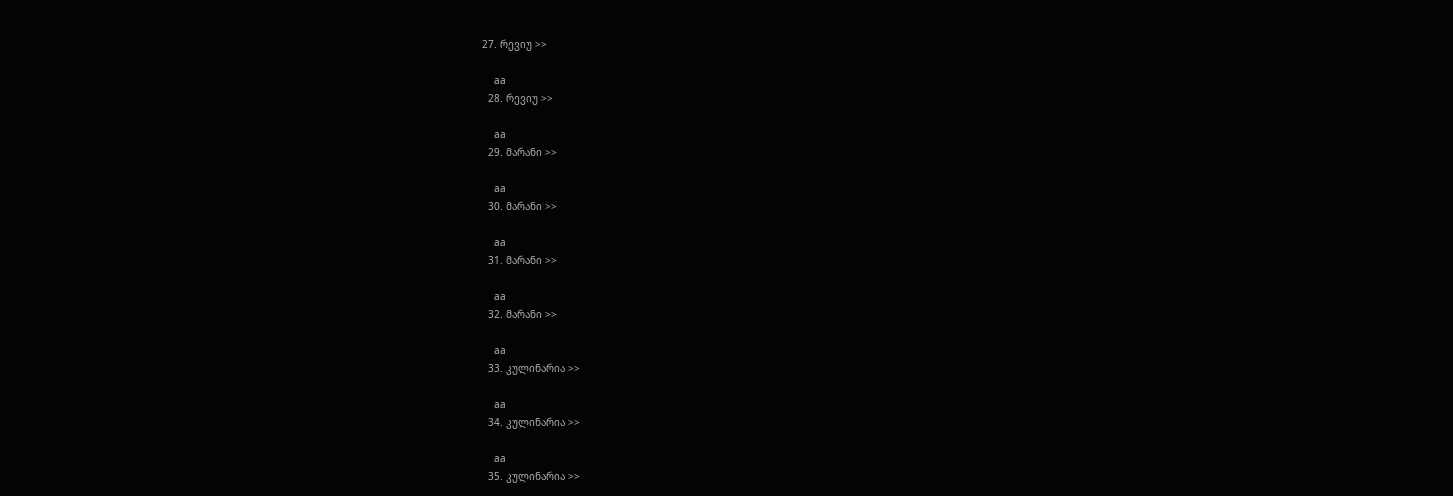27. რევიუ >>

    aa
  28. რევიუ >>

    aa
  29. მარანი >>

    aa
  30. მარანი >>

    aa
  31. მარანი >>

    aa
  32. მარანი >>

    aa
  33. კულინარია >>

    aa
  34. კულინარია >>

    aa
  35. კულინარია >>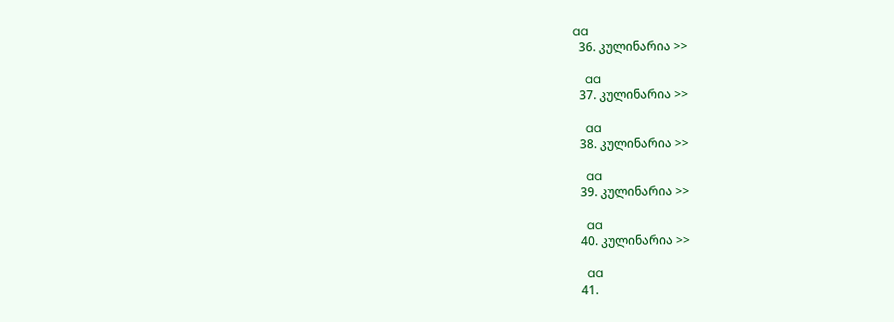aa
  36. კულინარია >>

    aa
  37. კულინარია >>

    aa
  38. კულინარია >>

    aa
  39. კულინარია >>

    aa
  40. კულინარია >>

    aa
  41.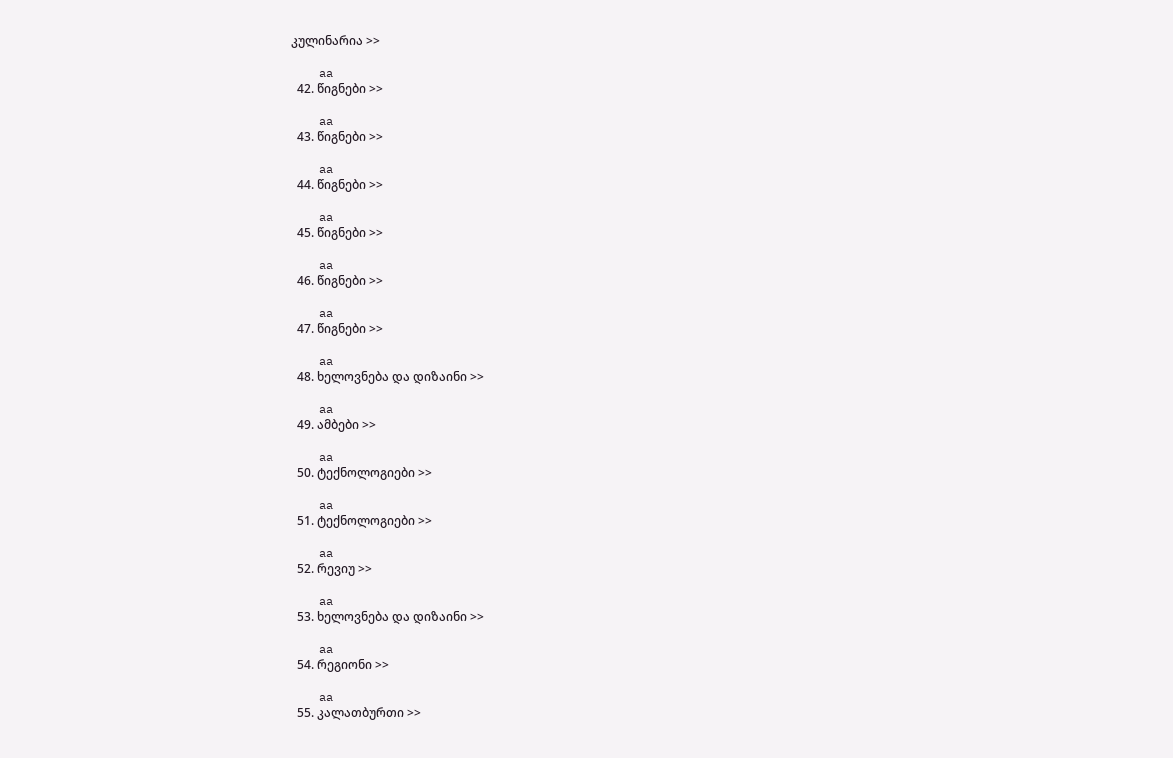კულინარია >>

    aa
  42. წიგნები >>

    aa
  43. წიგნები >>

    aa
  44. წიგნები >>

    aa
  45. წიგნები >>

    aa
  46. წიგნები >>

    aa
  47. წიგნები >>

    aa
  48. ხელოვნება და დიზაინი >>

    aa
  49. ამბები >>

    aa
  50. ტექნოლოგიები >>

    aa
  51. ტექნოლოგიები >>

    aa
  52. რევიუ >>

    aa
  53. ხელოვნება და დიზაინი >>

    aa
  54. რეგიონი >>

    aa
  55. კალათბურთი >>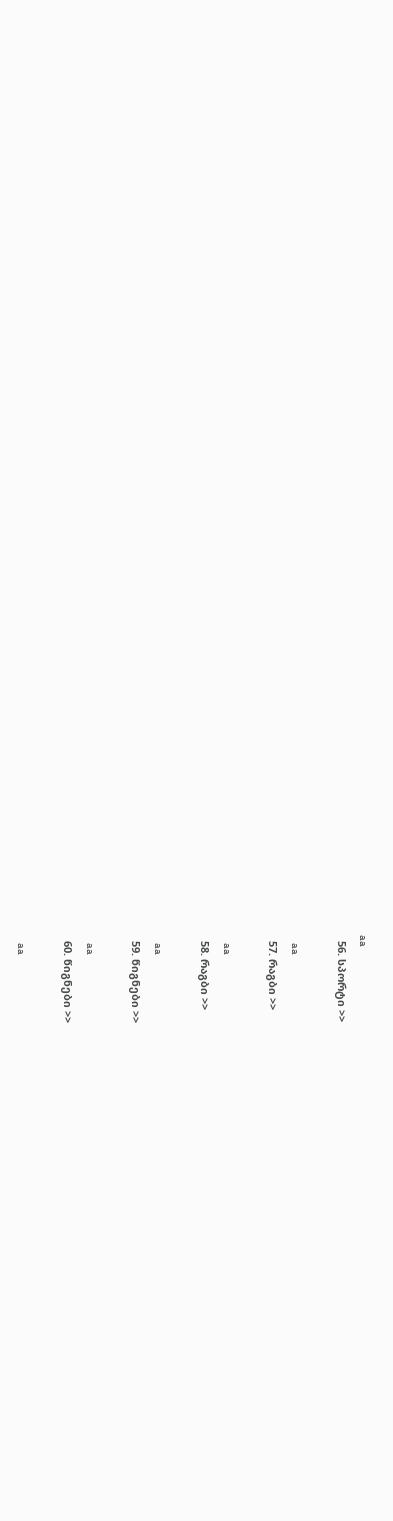aa
  56. სპორტი >>

    aa
  57. რაგბი >>

    aa
  58. რაგბი >>

    aa
  59. წიგნები >>

    aa
  60. წიგნები >>

    aa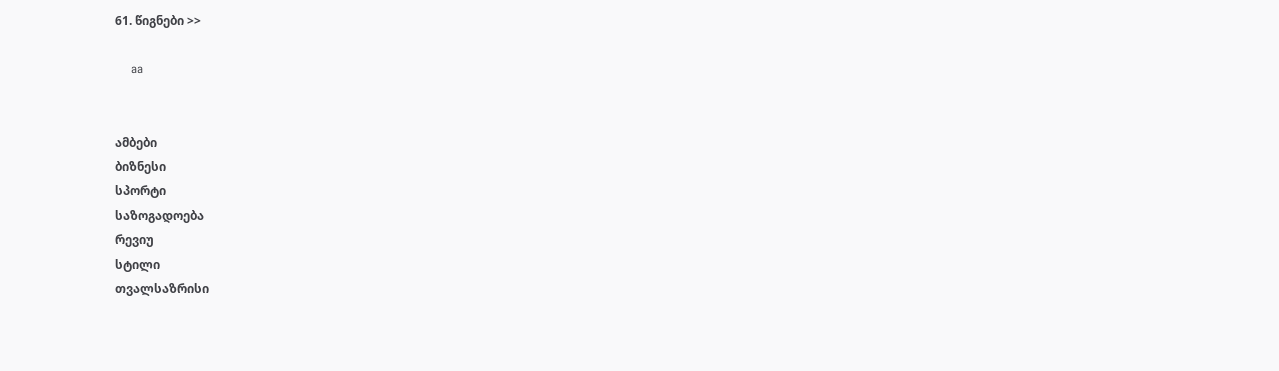61. წიგნები >>

    aa


ამბები
ბიზნესი
სპორტი
საზოგადოება
რევიუ
სტილი
თვალსაზრისი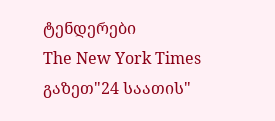ტენდერები
The New York Times
გაზეთ"24 საათის"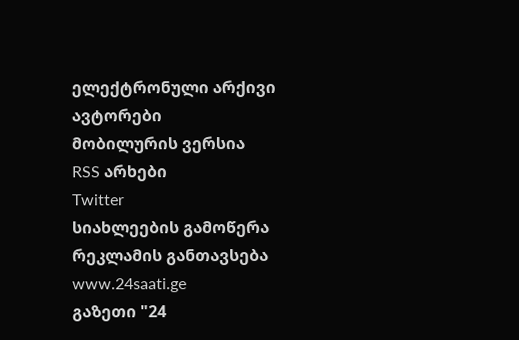ელექტრონული არქივი
ავტორები
მობილურის ვერსია
RSS არხები
Twitter
სიახლეების გამოწერა
რეკლამის განთავსება
www.24saati.ge
გაზეთი "24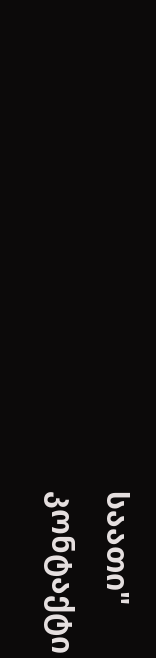საათი"
კონტაქტი